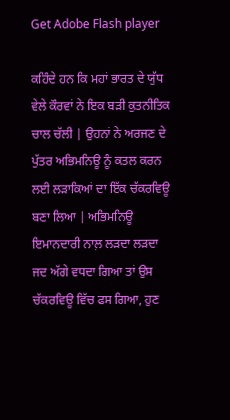Get Adobe Flash player

ਕਹਿੰਦੇ ਹਨ ਕਿ ਮਹਾਂ ਭਾਰਤ ਦੇ ਯੁੱਧ ਵੇਲੇ ਕੌਰਵਾਂ ਨੇ ਇਕ ਬੜੀ ਕੁਤਨੀਤਿਕ ਚਾਲ ਚੱਲੀ | ਉਹਨਾਂ ਨੇ ਅਰਜਣ ਦੇ ਪੁੱਤਰ ਅਭਿਮਨਿਊ ਨੂੰ ਕਤਲ ਕਰਨ ਲਈ ਲੜਾਕਿਆਂ ਦਾ ਇੱਕ ਚੱਕਰਵਿਊ ਬਣਾ ਲਿਆ | ਅਭਿਮਨਿਊ ਇਮਾਨਦਾਰੀ ਨਾਲ਼ ਲੜਦਾ ਲੜਦਾ ਜਦ ਅੱਗੇ ਵਧਦਾ ਗਿਆ ਤਾਂ ਉਸ ਚੱਕਰਵਿਊ ਵਿੱਚ ਫਸ ਗਿਆ, ਹੁਣ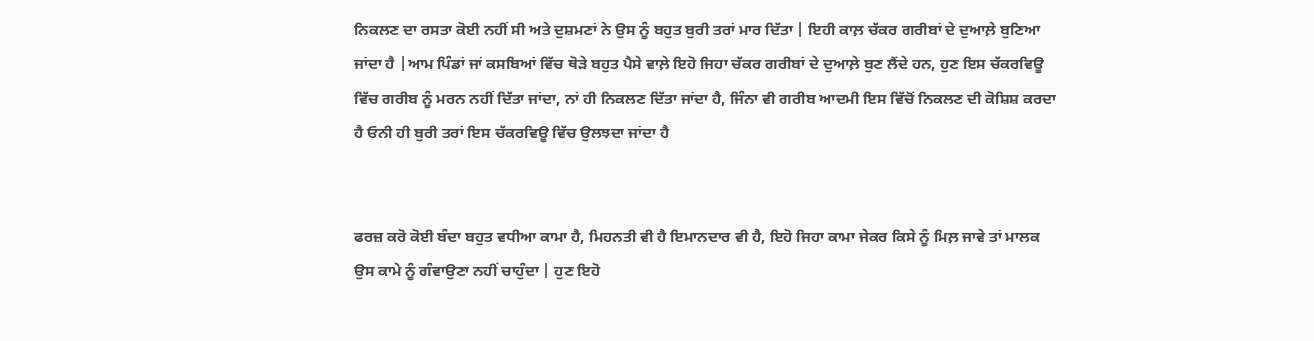ਨਿਕਲਣ ਦਾ ਰਸਤਾ ਕੋਈ ਨਹੀਂ ਸੀ ਅਤੇ ਦੁਸ਼ਮਣਾਂ ਨੇ ਉਸ ਨੂੰ ਬਹੁਤ ਬੁਰੀ ਤਰਾਂ ਮਾਰ ਦਿੱਤਾ | ਇਹੀ ਕਾਲ਼ ਚੱਕਰ ਗਰੀਬਾਂ ਦੇ ਦੁਆਲ਼ੇ ਬੁਣਿਆ ਜਾਂਦਾ ਹੈ |ਆਮ ਪਿੰਡਾਂ ਜਾਂ ਕਸਬਿਆਂ ਵਿੱਚ ਥੋੜੇ ਬਹੁਤ ਪੈਸੇ ਵਾਲ਼ੇ ਇਹੋ ਜਿਹਾ ਚੱਕਰ ਗਰੀਬਾਂ ਦੇ ਦੁਆਲ਼ੇ ਬੁਣ ਲੈਂਦੇ ਹਨ, ਹੁਣ ਇਸ ਚੱਕਰਵਿਊ ਵਿੱਚ ਗਰੀਬ ਨੂੰ ਮਰਨ ਨਹੀਂ ਦਿੱਤਾ ਜਾਂਦਾ, ਨਾਂ ਹੀ ਨਿਕਲਣ ਦਿੱਤਾ ਜਾਂਦਾ ਹੈ, ਜਿੰਨਾ ਵੀ ਗਰੀਬ ਆਦਮੀ ਇਸ ਵਿੱਚੋਂ ਨਿਕਲਣ ਦੀ ਕੋਸ਼ਿਸ਼ ਕਰਦਾ ਹੈ ਓਨੀ ਹੀ ਬੁਰੀ ਤਰਾਂ ਇਸ ਚੱਕਰਵਿਊ ਵਿੱਚ ਉਲਝਦਾ ਜਾਂਦਾ ਹੈ


ਫਰਜ਼ ਕਰੋ ਕੋਈ ਬੰਦਾ ਬਹੁਤ ਵਧੀਆ ਕਾਮਾ ਹੈ, ਮਿਹਨਤੀ ਵੀ ਹੈ ਇਮਾਨਦਾਰ ਵੀ ਹੈ, ਇਹੋ ਜਿਹਾ ਕਾਮਾ ਜੇਕਰ ਕਿਸੇ ਨੂੰ ਮਿਲ਼ ਜਾਵੇ ਤਾਂ ਮਾਲਕ ਉਸ ਕਾਮੇ ਨੂੰ ਗੰਵਾਉਣਾ ਨਹੀਂ ਚਾਹੁੰਦਾ | ਹੁਣ ਇਹੋ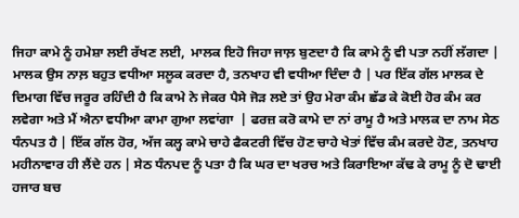ਜਿਹਾ ਕਾਮੇ ਨੂੰ ਹਮੇਸ਼ਾ ਲਈ ਰੱਖਣ ਲਈ,  ਮਾਲਕ ਇਹੋ ਜਿਹਾ ਜਾਲ਼ ਬੁਣਦਾ ਹੈ ਕਿ ਕਾਮੇ ਨੂੰ ਵੀ ਪਤਾ ਨਹੀਂ ਲੱਗਦਾ | ਮਾਲਕ ਉਸ ਨਾਲ਼ ਬਹੁਤ ਵਧੀਆ ਸਲੂਕ ਕਰਦਾ ਹੈ, ਤਨਖਾਹ ਵੀ ਵਧੀਆ ਦਿੰਦਾ ਹੈ | ਪਰ ਇੱਕ ਗੱਲ ਮਾਲਕ ਦੇ ਦਿਮਾਗ ਵਿੱਚ ਜਰੂਰ ਰਹਿੰਦੀ ਹੈ ਕਿ ਕਾਮੇ ਨੇ ਜੇਕਰ ਪੈਸੇ ਜੋੜ ਲਏ ਤਾਂ ਉਹ ਮੇਰਾ ਕੰਮ ਛੱਡ ਕੇ ਕੋਈ ਹੋਰ ਕੰਮ ਕਰ ਲਵੇਗਾ ਅਤੇ ਮੈਂ ਐਨਾ ਵਧੀਆ ਕਾਮਾ ਗੁਆ ਲਵਾਂਗਾ  | ਫਰਜ਼ ਕਰੋ ਕਾਮੇ ਦਾ ਨਾਂ ਰਾਮੂ ਹੈ ਅਤੇ ਮਾਲਕ ਦਾ ਨਾਮ ਸੇਠ ਧੰਨਪਤ ਹੈ | ਇੱਕ ਗੱਲ ਹੋਰ, ਅੱਜ ਕਲ੍ਹ ਕਾਮੇ ਚਾਹੇ ਫੈਕਟਰੀ ਵਿੱਚ ਹੋਣ ਚਾਹੇ ਖੇਤਾਂ ਵਿੱਚ ਕੰਮ ਕਰਦੇ ਹੋਣ, ਤਨਖਾਹ ਮਹੀਨਾਵਾਰ ਹੀ ਲੈਂਦੇ ਹਨ | ਸੇਠ ਧੰਨਪਦ ਨੂੰ ਪਤਾ ਹੈ ਕਿ ਘਰ ਦਾ ਖਰਚ ਅਤੇ ਕਿਰਾਇਆ ਕੱਢ ਕੇ ਰਾਮੂ ਨੂੰ ਦੋ ਢਾਈ ਹਜਾਰ ਬਚ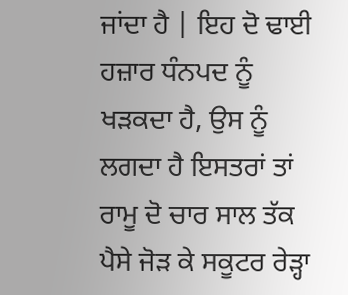ਜਾਂਦਾ ਹੈ | ਇਹ ਦੋ ਢਾਈ ਹਜ਼ਾਰ ਧੰਨਪਦ ਨੂੰ ਖੜਕਦਾ ਹੈ, ਉਸ ਨੂੰ ਲਗਦਾ ਹੈ ਇਸਤਰਾਂ ਤਾਂ ਰਾਮੂ ਦੋ ਚਾਰ ਸਾਲ ਤੱਕ ਪੈਸੇ ਜੋੜ ਕੇ ਸਕੂਟਰ ਰੇੜ੍ਹਾ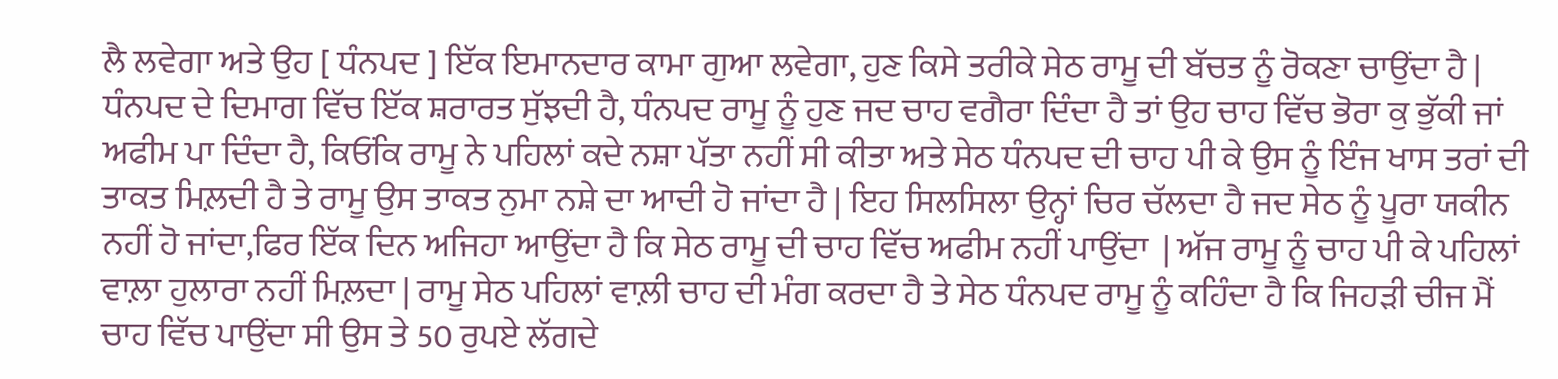ਲੈ ਲਵੇਗਾ ਅਤੇ ਉਹ [ ਧੰਨਪਦ ] ਇੱਕ ਇਮਾਨਦਾਰ ਕਾਮਾ ਗੁਆ ਲਵੇਗਾ, ਹੁਣ ਕਿਸੇ ਤਰੀਕੇ ਸੇਠ ਰਾਮੂ ਦੀ ਬੱਚਤ ਨੂੰ ਰੋਕਣਾ ਚਾਉਂਦਾ ਹੈ | ਧੰਨਪਦ ਦੇ ਦਿਮਾਗ ਵਿੱਚ ਇੱਕ ਸ਼ਰਾਰਤ ਸੁੱਝਦੀ ਹੈ, ਧੰਨਪਦ ਰਾਮੂ ਨੂੰ ਹੁਣ ਜਦ ਚਾਹ ਵਗੈਰਾ ਦਿੰਦਾ ਹੈ ਤਾਂ ਉਹ ਚਾਹ ਵਿੱਚ ਭੋਰਾ ਕੁ ਭੁੱਕੀ ਜਾਂ ਅਫੀਮ ਪਾ ਦਿੰਦਾ ਹੈ, ਕਿਓਂਕਿ ਰਾਮੂ ਨੇ ਪਹਿਲਾਂ ਕਦੇ ਨਸ਼ਾ ਪੱਤਾ ਨਹੀਂ ਸੀ ਕੀਤਾ ਅਤੇ ਸੇਠ ਧੰਨਪਦ ਦੀ ਚਾਹ ਪੀ ਕੇ ਉਸ ਨੂੰ ਇੰਜ ਖਾਸ ਤਰਾਂ ਦੀ ਤਾਕਤ ਮਿਲ਼ਦੀ ਹੈ ਤੇ ਰਾਮੂ ਉਸ ਤਾਕਤ ਨੁਮਾ ਨਸ਼ੇ ਦਾ ਆਦੀ ਹੋ ਜਾਂਦਾ ਹੈ | ਇਹ ਸਿਲਸਿਲਾ ਉਨ੍ਹਾਂ ਚਿਰ ਚੱਲਦਾ ਹੈ ਜਦ ਸੇਠ ਨੂੰ ਪੂਰਾ ਯਕੀਨ ਨਹੀਂ ਹੋ ਜਾਂਦਾ,ਫਿਰ ਇੱਕ ਦਿਨ ਅਜਿਹਾ ਆਉਂਦਾ ਹੈ ਕਿ ਸੇਠ ਰਾਮੂ ਦੀ ਚਾਹ ਵਿੱਚ ਅਫੀਮ ਨਹੀਂ ਪਾਉਂਦਾ  | ਅੱਜ ਰਾਮੂ ਨੂੰ ਚਾਹ ਪੀ ਕੇ ਪਹਿਲਾਂ ਵਾਲ਼ਾ ਹੁਲਾਰਾ ਨਹੀਂ ਮਿਲ਼ਦਾ | ਰਾਮੂ ਸੇਠ ਪਹਿਲਾਂ ਵਾਲ਼ੀ ਚਾਹ ਦੀ ਮੰਗ ਕਰਦਾ ਹੈ ਤੇ ਸੇਠ ਧੰਨਪਦ ਰਾਮੂ ਨੂੰ ਕਹਿੰਦਾ ਹੈ ਕਿ ਜਿਹੜੀ ਚੀਜ ਮੈਂ ਚਾਹ ਵਿੱਚ ਪਾਉਂਦਾ ਸੀ ਉਸ ਤੇ 50 ਰੁਪਏ ਲੱਗਦੇ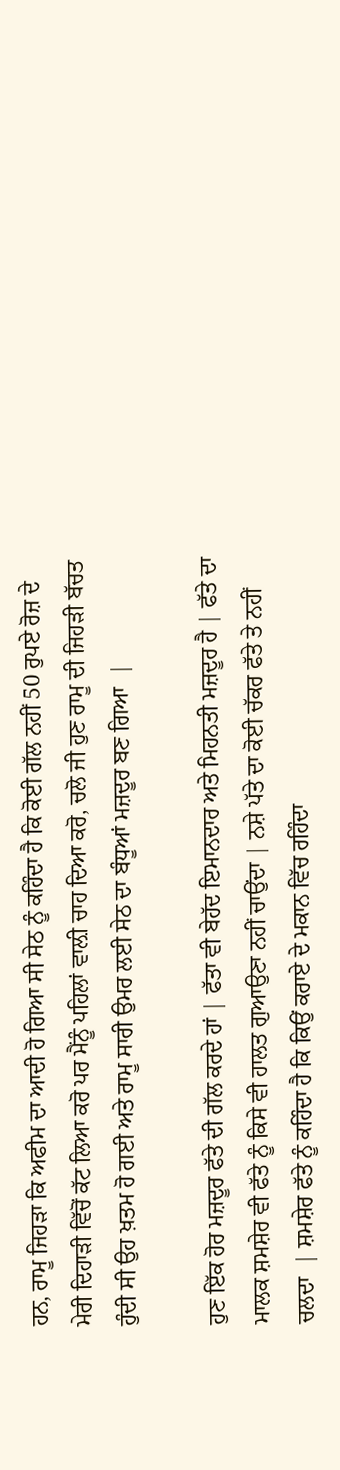ਹਨ, ਰਾਮੂ ਜਿਹੜਾ ਕਿ ਅਫੀਮ ਦਾ ਆਦੀ ਹੋ ਗਿਆ ਸੀ ਸੇਠ ਨੂੰ ਕਹਿੰਦਾ ਹੈ ਕਿ ਕੋਈ ਗੱਲ ਨਹੀਂ 50 ਰੁਪਏ ਰੋਜ਼ ਦੇ ਮੇਰੀ ਦਿਹਾੜੀ ਵਿੱਚੋਂ ਕੱਟ ਲਿਆ ਕਰੋ ਪਰ ਮੈਂਨੂੰ ਪਹਿਲਾਂ ਵਾਲ਼ੀ ਚਾਹ ਦਿਆ ਕਰੋ, ਚਲੋ ਜੀ ਹੁਣ ਰਾਮੂ ਦੀ ਜਿਹੜੀ ਬੱਚਤ ਹੁੰਦੀ ਸੀ ਉਹ ਖ਼ਤਮ ਹੋ ਗਈ ਅਤੇ ਰਾਮੂ ਸਾਰੀ ਉਮਰ ਲਈ ਸੇਠ ਦਾ ਬੰਧੂਆਂ ਮਜ਼ਦੂਰ ਬਣ ਗਿਆ  |

ਹੁਣ ਇੱਕ ਹੋਰ ਮਜ਼ਦੂਰ ਫੱਤੇ ਦੀ ਗੱਲ ਕਰਦੇ ਹਾਂ | ਫੱਤਾ ਵੀ ਬੇਹੱਦ ਇਮਾਨਦਾਰ ਅਤੇ ਮਿਹਨਤੀ ਮਜ਼ਦੂਰ ਹੈ | ਫੱਤੇ ਦਾ ਮਾਲਕ ਸ਼ਮਸ਼ੇਰ ਵੀ ਫੱਤੇ ਨੂੰ ਕਿਸੇ ਵੀ ਹਾਲਤ ਗੁਆਉਣਾ ਨਹੀਂ ਚਾਉਂਦਾ | ਨਸ਼ੇ ਪੱਤੇ ਦਾ ਕੋਈ ਚੱਕਰ ਫੱਤੇ ਤੇ ਨਹੀਂ ਚਲਦਾ  | ਸ਼ਮਸ਼ੇਰ ਫੱਤੇ ਨੂੰ ਕਹਿੰਦਾ ਹੈ ਕਿ ਕਿਉਂ ਕਰਾਏ ਦੇ ਮਕਾਨ ਵਿੱਚ ਰਹਿੰਦਾ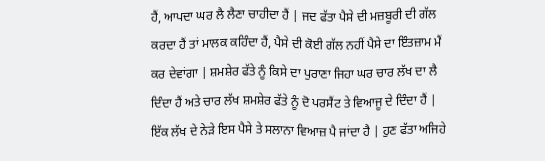ਹੈਂ, ਆਪਦਾ ਘਰ ਲੈ ਲੈਣਾ ਚਾਹੀਦਾ ਹੈਂ | ਜਦ ਫੱਤਾ ਪੈਸੇ ਦੀ ਮਜ਼ਬੂਰੀ ਦੀ ਗੱਲ ਕਰਦਾ ਹੈਂ ਤਾਂ ਮਾਲਕ ਕਹਿੰਦਾ ਹੈਂ, ਪੈਸੇ ਦੀ ਕੋਈ ਗੱਲ ਨਹੀਂ ਪੈਸੇ ਦਾ ਇੰਤਜ਼ਾਮ ਮੈਂ ਕਰ ਦੇਵਾਂਗਾ | ਸ਼ਮਸ਼ੇਰ ਫੱਤੇ ਨੂੰ ਕਿਸੇ ਦਾ ਪੁਰਾਣਾ ਜਿਹਾ ਘਰ ਚਾਰ ਲੱਖ ਦਾ ਲੈ ਦਿੰਦਾ ਹੈਂ ਅਤੇ ਚਾਰ ਲੱਖ ਸ਼ਮਸ਼ੇਰ ਫੱਤੇ ਨੂੰ ਦੋ ਪਰਸੈਂਟ ਤੇ ਵਿਆਜੂ ਦੇ ਦਿੰਦਾ ਹੈਂ | ਇੱਕ ਲੱਖ ਦੇ ਨੇੜੇ ਇਸ ਪੈਸੇ ਤੇ ਸਲਾਨਾ ਵਿਆਜ਼ ਪੈ ਜਾਂਦਾ ਹੈ | ਹੁਣ ਫੱਤਾ ਅਜਿਹੇ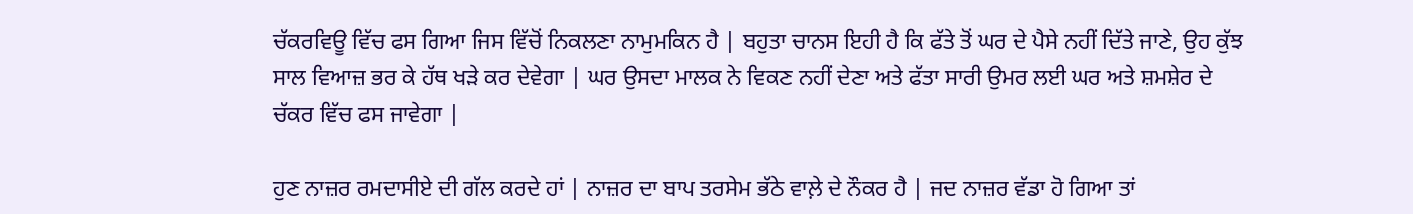ਚੱਕਰਵਿਊ ਵਿੱਚ ਫਸ ਗਿਆ ਜਿਸ ਵਿੱਚੋਂ ਨਿਕਲਣਾ ਨਾਮੁਮਕਿਨ ਹੈ | ਬਹੁਤਾ ਚਾਨਸ ਇਹੀ ਹੈ ਕਿ ਫੱਤੇ ਤੋਂ ਘਰ ਦੇ ਪੈਸੇ ਨਹੀਂ ਦਿੱਤੇ ਜਾਣੇ, ਉਹ ਕੁੱਝ ਸਾਲ ਵਿਆਜ਼ ਭਰ ਕੇ ਹੱਥ ਖੜੇ ਕਰ ਦੇਵੇਗਾ | ਘਰ ਉਸਦਾ ਮਾਲਕ ਨੇ ਵਿਕਣ ਨਹੀਂ ਦੇਣਾ ਅਤੇ ਫੱਤਾ ਸਾਰੀ ਉਮਰ ਲਈ ਘਰ ਅਤੇ ਸ਼ਮਸ਼ੇਰ ਦੇ ਚੱਕਰ ਵਿੱਚ ਫਸ ਜਾਵੇਗਾ |

ਹੁਣ ਨਾਜ਼ਰ ਰਮਦਾਸੀਏ ਦੀ ਗੱਲ ਕਰਦੇ ਹਾਂ | ਨਾਜ਼ਰ ਦਾ ਬਾਪ ਤਰਸੇਮ ਭੱਠੇ ਵਾਲ਼ੇ ਦੇ ਨੌਕਰ ਹੈ | ਜਦ ਨਾਜ਼ਰ ਵੱਡਾ ਹੋ ਗਿਆ ਤਾਂ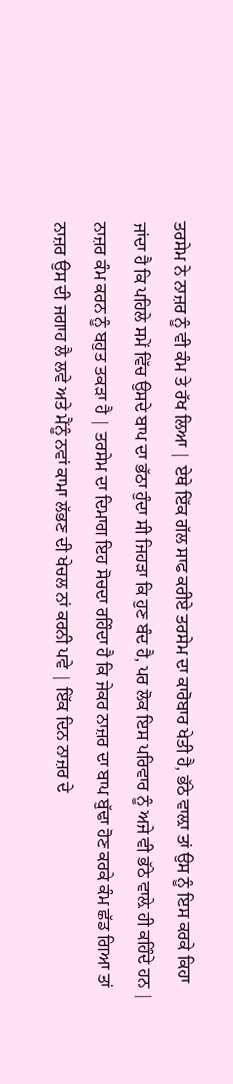ਤਰਸੇਮ ਨੇ ਨਾਜ਼ਰ ਨੂੰ ਵੀ ਕੰਮ ਤੇ ਰੱਖ ਲਿਆ | ਏਥੇ ਇੱਕ ਗੱਲ ਸਾਫ ਕਰੀਏ ਤਰਸੇਮ ਦਾ ਕਾਰੋਬਾਰ ਖੇਤੀ ਹੈ, ਭੱਠੇ ਵਾਲ਼ਾ ਤਾਂ ਉਸ ਨੂੰ ਇਸ ਕਰਕੇ ਕਿਹਾ ਜਾਂਦਾ ਹੈ ਕਿ ਪਹਿਲੇ ਸਮੇਂ ਵਿੱਚ ਉਸਦੇ ਬਾਪ ਦਾ ਭੱਠਾ ਹੁੰਦਾ ਸੀ ਜਿਹੜਾ ਕਿ ਹੁਣ ਬੰਦ ਹੈ, ਪਰ ਲੋਕ ਇਸ ਪਰਿਵਾਰ ਨੂੰ ਅਜੇ ਵੀ ਭੱਠੇ ਵਾਲ਼ੇ ਹੀ ਕਹਿੰਦੇ ਹਨ | ਨਾਜ਼ਰ ਕੰਮ ਕਰਨ ਨੂੰ ਬਹੁਤ ਤਕੜਾ ਹੈ | ਤਰਸੇਮ ਦਾ ਦਿਮਾਗ ਇਹ ਸੋਚਦਾ ਰਹਿੰਦਾ ਹੈ ਕਿ ਜੇਕਰ ਨਾਜ਼ਰ ਦਾ ਬਾਪ ਬੁੱਢਾ ਹੋਣ ਕਰਕੇ ਕੰਮ ਛੱਡ ਗਿਆ ਤਾਂ ਨਾਜ਼ਰ ਉਸ ਦੀ ਜਗਾਹ ਲੈ ਲਵੇ ਅਤੇ ਮੈਂਨੂੰ ਨਵਾਂ ਕਾਮਾ ਲੱਭਣ ਦੀ ਖੇਚਲ ਨਾਂ ਕਰਨੀ ਪਵੇ | ਇੱਕ ਦਿਨ ਨਾਜ਼ਰ ਦੇ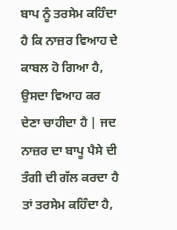ਬਾਪ ਨੂੰ ਤਰਸੇਮ ਕਹਿੰਦਾ ਹੈ ਕਿ ਨਾਜ਼ਰ ਵਿਆਹ ਦੇ ਕਾਬਲ ਹੋ ਗਿਆ ਹੈ, ਉਸਦਾ ਵਿਆਹ ਕਰ ਦੇਣਾ ਚਾਹੀਦਾ ਹੈ | ਜਦ ਨਾਜ਼ਰ ਦਾ ਬਾਪੂ ਪੈਸੇ ਦੀ ਤੰਗੀ ਦੀ ਗੱਲ ਕਰਦਾ ਹੈ ਤਾਂ ਤਰਸੇਮ ਕਹਿੰਦਾ ਹੈ,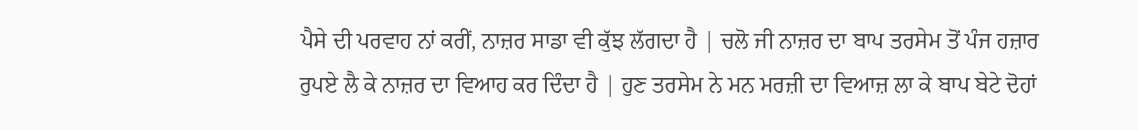ਪੈਸੇ ਦੀ ਪਰਵਾਹ ਨਾਂ ਕਰੀਂ, ਨਾਜ਼ਰ ਸਾਡਾ ਵੀ ਕੁੱਝ ਲੱਗਦਾ ਹੈ | ਚਲੋ ਜੀ ਨਾਜ਼ਰ ਦਾ ਬਾਪ ਤਰਸੇਮ ਤੋਂ ਪੰਜ ਹਜ਼ਾਰ ਰੁਪਏ ਲੈ ਕੇ ਨਾਜ਼ਰ ਦਾ ਵਿਆਹ ਕਰ ਦਿੰਦਾ ਹੈ | ਹੁਣ ਤਰਸੇਮ ਨੇ ਮਨ ਮਰਜ਼ੀ ਦਾ ਵਿਆਜ਼ ਲਾ ਕੇ ਬਾਪ ਬੇਟੇ ਦੋਹਾਂ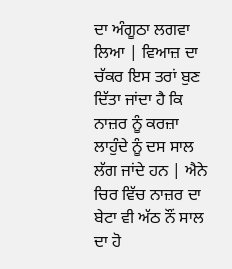ਦਾ ਅੰਗੂਠਾ ਲਗਵਾ ਲਿਆ | ਵਿਆਜ਼ ਦਾ ਚੱਕਰ ਇਸ ਤਰਾਂ ਬੁਣ ਦਿੱਤਾ ਜਾਂਦਾ ਹੈ ਕਿ ਨਾਜ਼ਰ ਨੂੰ ਕਰਜ਼ਾ ਲਾਹੁੰਦੇ ਨੂੰ ਦਸ ਸਾਲ ਲੱਗ ਜਾਂਦੇ ਹਨ | ਐਨੇ ਚਿਰ ਵਿੱਚ ਨਾਜ਼ਰ ਦਾ ਬੇਟਾ ਵੀ ਅੱਠ ਨੌਂ ਸਾਲ ਦਾ ਹੋ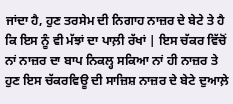ਜਾਂਦਾ ਹੈ, ਹੁਣ ਤਰਸੇਮ ਦੀ ਨਿਗਾਹ ਨਾਜ਼ਰ ਦੇ ਬੇਟੇ ਤੇ ਹੈ ਕਿ ਇਸ ਨੂੰ ਵੀ ਮੱਝਾਂ ਦਾ ਪਾਲ਼ੀ ਰੱਖਾਂ | ਇਸ ਚੱਕਰ ਵਿੱਚੋਂ ਨਾਂ ਨਾਜ਼ਰ ਦਾ ਬਾਪ ਨਿਕਲ੍ਹ ਸਕਿਆ ਨਾਂ ਹੀ ਨਾਜ਼ਰ ਤੇ ਹੁਣ ਇਸ ਚੱਕਰਵਿਊ ਦੀ ਸਾਜ਼ਿਸ਼ ਨਾਜ਼ਰ ਦੇ ਬੇਟੇ ਦੁਆਲ਼ੇ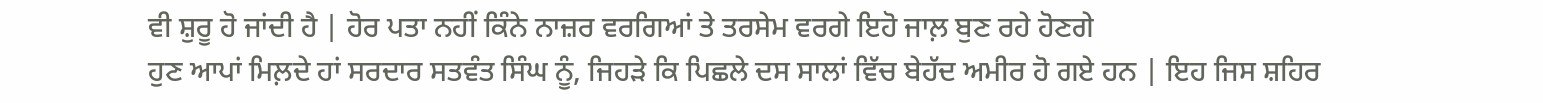ਵੀ ਸ਼ੁਰੂ ਹੋ ਜਾਂਦੀ ਹੈ | ਹੋਰ ਪਤਾ ਨਹੀਂ ਕਿੰਨੇ ਨਾਜ਼ਰ ਵਰਗਿਆਂ ਤੇ ਤਰਸੇਮ ਵਰਗੇ ਇਹੋ ਜਾਲ਼ ਬੁਣ ਰਹੇ ਹੋਣਗੇ
ਹੁਣ ਆਪਾਂ ਮਿਲ਼ਦੇ ਹਾਂ ਸਰਦਾਰ ਸਤਵੰਤ ਸਿੰਘ ਨੂੰ, ਜਿਹੜੇ ਕਿ ਪਿਛਲੇ ਦਸ ਸਾਲਾਂ ਵਿੱਚ ਬੇਹੱਦ ਅਮੀਰ ਹੋ ਗਏ ਹਨ | ਇਹ ਜਿਸ ਸ਼ਹਿਰ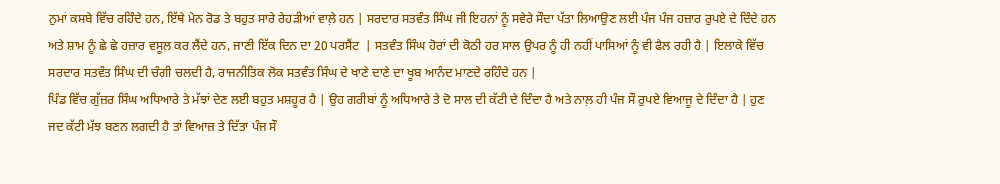ਨੁਮਾਂ ਕਸਬੇ ਵਿੱਚ ਰਹਿੰਦੇ ਹਨ, ਇੱਥੇ ਮੇਨ ਰੋਡ ਤੇ ਬਹੁਤ ਸਾਰੇ ਰੇਹੜੀਆਂ ਵਾਲ਼ੇ ਹਨ | ਸਰਦਾਰ ਸਤਵੰਤ ਸਿੰਘ ਜੀ ਇਹਨਾਂ ਨੂੰ ਸਵੇਰੇ ਸੌਦਾ ਪੱਤਾ ਲਿਆਉਣ ਲਈ ਪੰਜ ਪੰਜ ਹਜ਼ਾਰ ਰੁਪਏ ਦੇ ਦਿੰਦੇ ਹਨ ਅਤੇ ਸ਼ਾਮ ਨੂੰ ਛੇ ਛੇ ਹਜ਼ਾਰ ਵਸੂਲ ਕਰ ਲੈਂਦੇ ਹਨ, ਜਾਣੀ ਇੱਕ ਦਿਨ ਦਾ 20 ਪਰਸੈਂਟ  | ਸਤਵੰਤ ਸਿੰਘ ਹੋਰਾਂ ਦੀ ਕੋਠੀ ਹਰ ਸਾਲ ਉਪਰ ਨੂੰ ਹੀ ਨਹੀਂ ਪਾਸਿਆਂ ਨੂੰ ਵੀ ਫੈਲ ਰਹੀ ਹੈ | ਇਲਾਕੇ ਵਿੱਚ ਸਰਦਾਰ ਸਤਵੰਤ ਸਿੰਘ ਦੀ ਚੰਗੀ ਚਲਦੀ ਹੈ, ਰਾਜਨੀਤਿਕ ਲੋਕ ਸਤਵੰਤ ਸਿੰਘ ਦੇ ਖਾਣੇ ਦਾਣੇ ਦਾ ਖੂਬ ਆਨੰਦ ਮਾਣਦੇ ਰਹਿੰਦੇ ਹਨ |
ਪਿੰਡ ਵਿੱਚ ਗੁੱਜ਼ਰ ਸਿੰਘ ਅਧਿਆਰੇ ਤੇ ਮੱਝਾਂ ਦੇਣ ਲਈ ਬਹੁਤ ਮਸ਼ਹੂਰ ਹੈ | ਉਹ ਗਰੀਬਾਂ ਨੂੰ ਅਧਿਆਰੇ ਤੇ ਦੋ ਸਾਲ ਦੀ ਕੱਟੀ ਦੇ ਦਿੰਦਾ ਹੈ ਅਤੇ ਨਾਲ਼ ਹੀ ਪੰਜ ਸੌ ਰੁਪਏ ਵਿਆਜੂ ਦੇ ਦਿੰਦਾ ਹੈ | ਹੁਣ ਜਦ ਕੱਟੀ ਮੱਝ ਬਣਨ ਲਗਦੀ ਹੈ ਤਾਂ ਵਿਆਜ਼ ਤੇ ਦਿੱਤਾ ਪੰਜ ਸੌ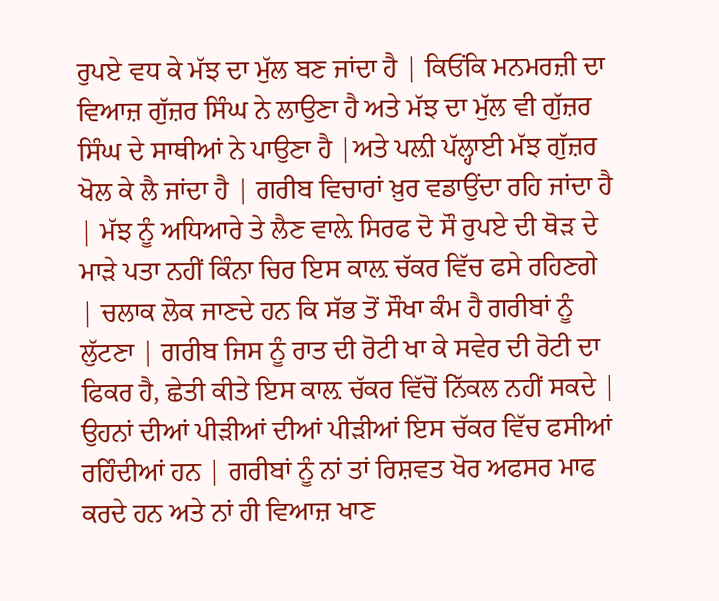ਰੁਪਏ ਵਧ ਕੇ ਮੱਝ ਦਾ ਮੁੱਲ ਬਣ ਜਾਂਦਾ ਹੈ | ਕਿਓਂਕਿ ਮਨਮਰਜ਼ੀ ਦਾ ਵਿਆਜ਼ ਗੁੱਜ਼ਰ ਸਿੰਘ ਨੇ ਲਾਉਣਾ ਹੈ ਅਤੇ ਮੱਝ ਦਾ ਮੁੱਲ ਵੀ ਗੁੱਜ਼ਰ ਸਿੰਘ ਦੇ ਸਾਥੀਆਂ ਨੇ ਪਾਉਣਾ ਹੈ |ਅਤੇ ਪਲ਼ੀ ਪੱਲ੍ਹਾਈ ਮੱਝ ਗੁੱਜ਼ਰ ਖੋਲ ਕੇ ਲੈ ਜਾਂਦਾ ਹੈ | ਗਰੀਬ ਵਿਚਾਰਾਂ ਖ਼ੁਰ ਵਡਾਉਂਦਾ ਰਹਿ ਜਾਂਦਾ ਹੈ | ਮੱਝ ਨੂੰ ਅਧਿਆਰੇ ਤੇ ਲੈਣ ਵਾਲ਼ੇ ਸਿਰਫ ਦੋ ਸੌ ਰੁਪਏ ਦੀ ਥੋੜ ਦੇ ਮਾੜੇ ਪਤਾ ਨਹੀਂ ਕਿੰਨਾ ਚਿਰ ਇਸ ਕਾਲ਼ ਚੱਕਰ ਵਿੱਚ ਫਸੇ ਰਹਿਣਗੇ | ਚਲਾਕ ਲੋਕ ਜਾਣਦੇ ਹਨ ਕਿ ਸੱਭ ਤੋਂ ਸੌਖਾ ਕੰਮ ਹੈ ਗਰੀਬਾਂ ਨੂੰ ਲੁੱਟਣਾ | ਗਰੀਬ ਜਿਸ ਨੂੰ ਰਾਤ ਦੀ ਰੋਟੀ ਖਾ ਕੇ ਸਵੇਰ ਦੀ ਰੋਟੀ ਦਾ ਫਿਕਰ ਹੈ, ਛੇਤੀ ਕੀਤੇ ਇਸ ਕਾਲ਼ ਚੱਕਰ ਵਿੱਚੋਂ ਨਿੱਕਲ ਨਹੀਂ ਸਕਦੇ | ਉਹਨਾਂ ਦੀਆਂ ਪੀੜੀਆਂ ਦੀਆਂ ਪੀੜੀਆਂ ਇਸ ਚੱਕਰ ਵਿੱਚ ਫਸੀਆਂ ਰਹਿੰਦੀਆਂ ਹਨ | ਗਰੀਬਾਂ ਨੂੰ ਨਾਂ ਤਾਂ ਰਿਸ਼ਵਤ ਖੋਰ ਅਫਸਰ ਮਾਫ ਕਰਦੇ ਹਨ ਅਤੇ ਨਾਂ ਹੀ ਵਿਆਜ਼ ਖਾਣ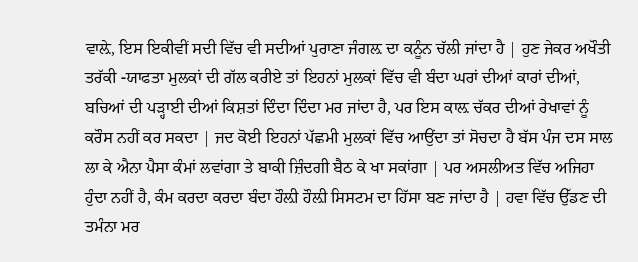ਵਾਲ਼ੇ, ਇਸ ਇਕੀਵੀਂ ਸਦੀ ਵਿੱਚ ਵੀ ਸਦੀਆਂ ਪੁਰਾਣਾ ਜੰਗਲ਼ ਦਾ ਕਨੂੰਨ ਚੱਲੀ ਜਾਂਦਾ ਹੈ | ਹੁਣ ਜੇਕਰ ਅਖੌਤੀ ਤਰੱਕੀ -ਯਾਫਤਾ ਮੁਲਕਾਂ ਦੀ ਗੱਲ ਕਰੀਏ ਤਾਂ ਇਹਨਾਂ ਮੁਲਕਾਂ ਵਿੱਚ ਵੀ ਬੰਦਾ ਘਰਾਂ ਦੀਆਂ ਕਾਰਾਂ ਦੀਆਂ, ਬਚਿਆਂ ਦੀ ਪੜ੍ਹਾਈ ਦੀਆਂ ਕਿਸ਼ਤਾਂ ਦਿੰਦਾ ਦਿੰਦਾ ਮਰ ਜਾਂਦਾ ਹੈ, ਪਰ ਇਸ ਕਾਲ਼ ਚੱਕਰ ਦੀਆਂ ਰੇਖਾਵਾਂ ਨੂੰ ਕਰੌਸ ਨਹੀਂ ਕਰ ਸਕਦਾ | ਜਦ ਕੋਈ ਇਹਨਾਂ ਪੱਛਮੀ ਮੁਲਕਾਂ ਵਿੱਚ ਆਉਂਦਾ ਤਾਂ ਸੋਚਦਾ ਹੈ ਬੱਸ ਪੰਜ ਦਸ ਸਾਲ ਲਾ ਕੇ ਐਨਾ ਪੈਸਾ ਕੰਮਾਂ ਲਵਾਂਗਾ ਤੇ ਬਾਕੀ ਜ਼ਿੰਦਗੀ ਬੈਠ ਕੇ ਖਾ ਸਕਾਂਗਾ | ਪਰ ਅਸਲੀਅਤ ਵਿੱਚ ਅਜਿਹਾ ਹੁੰਦਾ ਨਹੀਂ ਹੈ, ਕੰਮ ਕਰਦਾ ਕਰਦਾ ਬੰਦਾ ਹੌਲ਼ੀ ਹੌਲ਼ੀ ਸਿਸਟਮ ਦਾ ਹਿੱਸਾ ਬਣ ਜਾਂਦਾ ਹੈ | ਹਵਾ ਵਿੱਚ ਉੱਡਣ ਦੀ ਤਮੰਨਾ ਮਰ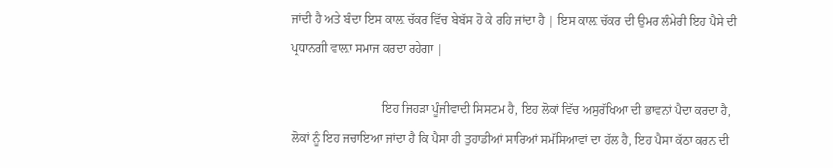ਜਾਂਦੀ ਹੈ ਅਤੇ ਬੰਦਾ ਇਸ ਕਾਲ਼ ਚੱਕਰ ਵਿੱਚ ਬੇਬੱਸ ਹੋ ਕੇ ਰਹਿ ਜਾਂਦਾ ਹੈ | ਇਸ ਕਾਲ਼ ਚੱਕਰ ਦੀ ਉਮਰ ਲੰਮੇਰੀ ਇਹ ਪੈਸੇ ਦੀ ਪ੍ਰਧਾਨਗੀ ਵਾਲ਼ਾ ਸਮਾਜ ਕਰਦਾ ਰਹੇਗਾ |

                             ਇਹ ਜਿਹੜਾ ਪੂੰਜੀਵਾਦੀ ਸਿਸਟਮ ਹੈ, ਇਹ ਲੋਕਾਂ ਵਿੱਚ ਅਸੁਰੱਖਿਆ ਦੀ ਭਾਵਨਾਂ ਪੈਦਾ ਕਰਦਾ ਹੈ, ਲੋਕਾਂ ਨੂੰ ਇਹ ਜਚਾਇਆ ਜਾਂਦਾ ਹੈ ਕਿ ਪੈਸਾ ਹੀ ਤੁਹਾਡੀਆਂ ਸਾਰਿਆਂ ਸਮੱਸਿਆਵਾਂ ਦਾ ਹੱਲ ਹੈ, ਇਹ ਪੈਸਾ ਕੱਠਾ ਕਰਨ ਦੀ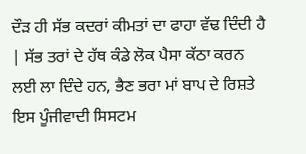ਦੌੜ ਹੀ ਸੱਭ ਕਦਰਾਂ ਕੀਮਤਾਂ ਦਾ ਫਾਹਾ ਵੱਢ ਦਿੰਦੀ ਹੈ | ਸੱਭ ਤਰਾਂ ਦੇ ਹੱਥ ਕੰਡੇ ਲੋਕ ਪੈਸਾ ਕੱਠਾ ਕਰਨ ਲਈ ਲਾ ਦਿੰਦੇ ਹਨ, ਭੈਣ ਭਰਾ ਮਾਂ ਬਾਪ ਦੇ ਰਿਸ਼ਤੇ ਇਸ ਪੂੰਜੀਵਾਦੀ ਸਿਸਟਮ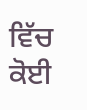ਵਿੱਚ ਕੋਈ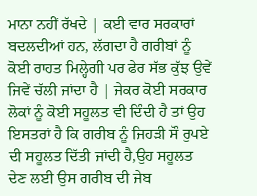ਮਾਨਾ ਨਹੀਂ ਰੱਖਦੇ | ਕਈ ਵਾਰ ਸਰਕਾਰਾਂ ਬਦਲਦੀਆਂ ਹਨ, ਲੱਗਦਾ ਹੈ ਗਰੀਬਾਂ ਨੂੰ ਕੋਈ ਰਾਹਤ ਮਿਲ੍ਹੇਗੀ ਪਰ ਫੇਰ ਸੱਭ ਕੁੱਝ ਉਵੇਂ ਜਿਵੇਂ ਚੱਲੀ ਜਾਂਦਾ ਹੈ | ਜੇਕਰ ਕੋਈ ਸਰਕਾਰ ਲੋਕਾਂ ਨੂੰ ਕੋਈ ਸਹੂਲਤ ਵੀ ਦਿੰਦੀ ਹੈ ਤਾਂ ਉਹ ਇਸਤਰਾਂ ਹੈ ਕਿ ਗਰੀਬ ਨੂੰ ਜਿਹੜੀ ਸੌ ਰੁਪਏ ਦੀ ਸਹੂਲਤ ਦਿੱਤੀ ਜਾਂਦੀ ਹੈ,ਉਹ ਸਹੂਲਤ ਦੇਣ ਲਈ ਉਸ ਗਰੀਬ ਦੀ ਜੇਬ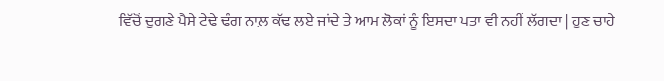ਵਿੱਚੋਂ ਦੁਗਣੇ ਪੈਸੇ ਟੇਢੇ ਢੰਗ ਨਾਲ਼ ਕੱਢ ਲਏ ਜਾਂਦੇ ਤੇ ਆਮ ਲੋਕਾਂ ਨੂੰ ਇਸਦਾ ਪਤਾ ਵੀ ਨਹੀਂ ਲੱਗਦਾ | ਹੁਣ ਚਾਹੇ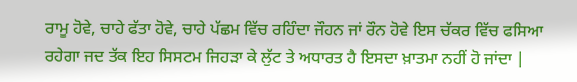ਰਾਮੂ ਹੋਵੇ, ਚਾਹੇ ਫੱਤਾ ਹੋਵੇ, ਚਾਹੇ ਪੱਛਮ ਵਿੱਚ ਰਹਿੰਦਾ ਜੌਹਨ ਜਾਂ ਰੌਨ ਹੋਵੇ ਇਸ ਚੱਕਰ ਵਿੱਚ ਫਸਿਆ ਰਹੇਗਾ ਜਦ ਤੱਕ ਇਹ ਸਿਸਟਮ ਜਿਹੜਾ ਕੇ ਲੁੱਟ ਤੇ ਅਧਾਰਤ ਹੈ ਇਸਦਾ ਖ਼ਾਤਮਾ ਨਹੀਂ ਹੋ ਜਾਂਦਾ |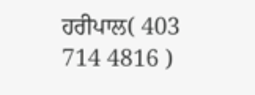ਹਰੀਪਾਲ( 403 714 4816 )